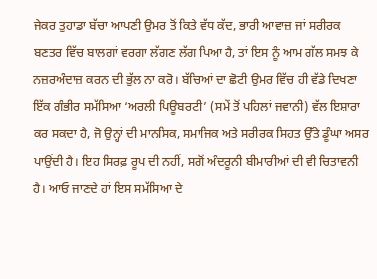ਜੇਕਰ ਤੁਹਾਡਾ ਬੱਚਾ ਆਪਣੀ ਉਮਰ ਤੋਂ ਕਿਤੇ ਵੱਧ ਕੱਦ, ਭਾਰੀ ਆਵਾਜ਼ ਜਾਂ ਸਰੀਰਕ ਬਣਤਰ ਵਿੱਚ ਬਾਲਗਾਂ ਵਰਗਾ ਲੱਗਣ ਲੱਗ ਪਿਆ ਹੈ, ਤਾਂ ਇਸ ਨੂੰ ਆਮ ਗੱਲ ਸਮਝ ਕੇ ਨਜ਼ਰਅੰਦਾਜ਼ ਕਰਨ ਦੀ ਭੁੱਲ ਨਾ ਕਰੋ। ਬੱਚਿਆਂ ਦਾ ਛੋਟੀ ਉਮਰ ਵਿੱਚ ਹੀ ਵੱਡੇ ਦਿਖਣਾ ਇੱਕ ਗੰਭੀਰ ਸਮੱਸਿਆ ‘ਅਰਲੀ ਪਿਊਬਰਟੀ’ (ਸਮੇਂ ਤੋਂ ਪਹਿਲਾਂ ਜਵਾਨੀ) ਵੱਲ ਇਸ਼ਾਰਾ ਕਰ ਸਕਦਾ ਹੈ, ਜੋ ਉਨ੍ਹਾਂ ਦੀ ਮਾਨਸਿਕ, ਸਮਾਜਿਕ ਅਤੇ ਸਰੀਰਕ ਸਿਹਤ ਉੱਤੇ ਡੂੰਘਾ ਅਸਰ ਪਾਉਂਦੀ ਹੈ। ਇਹ ਸਿਰਫ਼ ਰੂਪ ਦੀ ਨਹੀਂ, ਸਗੋਂ ਅੰਦਰੂਨੀ ਬੀਮਾਰੀਆਂ ਦੀ ਵੀ ਚਿਤਾਵਨੀ ਹੈ। ਆਓ ਜਾਣਦੇ ਹਾਂ ਇਸ ਸਮੱਸਿਆ ਦੇ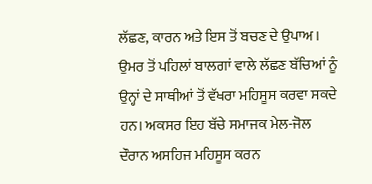ਲੱਛਣ, ਕਾਰਨ ਅਤੇ ਇਸ ਤੋਂ ਬਚਣ ਦੇ ਉਪਾਅ।
ਉਮਰ ਤੋਂ ਪਹਿਲਾਂ ਬਾਲਗਾਂ ਵਾਲੇ ਲੱਛਣ ਬੱਚਿਆਂ ਨੂੰ ਉਨ੍ਹਾਂ ਦੇ ਸਾਥੀਆਂ ਤੋਂ ਵੱਖਰਾ ਮਹਿਸੂਸ ਕਰਵਾ ਸਕਦੇ ਹਨ। ਅਕਸਰ ਇਹ ਬੱਚੇ ਸਮਾਜਕ ਮੇਲ-ਜੋਲ ਦੌਰਾਨ ਅਸਹਿਜ ਮਹਿਸੂਸ ਕਰਨ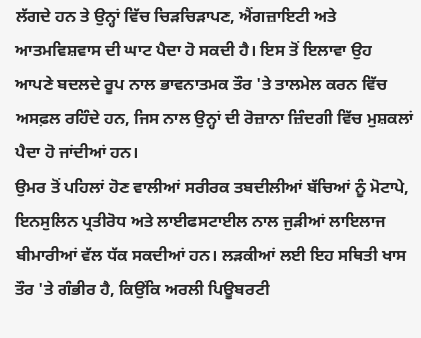ਲੱਗਦੇ ਹਨ ਤੇ ਉਨ੍ਹਾਂ ਵਿੱਚ ਚਿੜਚਿੜਾਪਣ, ਐਂਗਜ਼ਾਇਟੀ ਅਤੇ ਆਤਮਵਿਸ਼ਵਾਸ ਦੀ ਘਾਟ ਪੈਦਾ ਹੋ ਸਕਦੀ ਹੈ। ਇਸ ਤੋਂ ਇਲਾਵਾ ਉਹ ਆਪਣੇ ਬਦਲਦੇ ਰੂਪ ਨਾਲ ਭਾਵਨਾਤਮਕ ਤੌਰ 'ਤੇ ਤਾਲਮੇਲ ਕਰਨ ਵਿੱਚ ਅਸਫ਼ਲ ਰਹਿੰਦੇ ਹਨ, ਜਿਸ ਨਾਲ ਉਨ੍ਹਾਂ ਦੀ ਰੋਜ਼ਾਨਾ ਜ਼ਿੰਦਗੀ ਵਿੱਚ ਮੁਸ਼ਕਲਾਂ ਪੈਦਾ ਹੋ ਜਾਂਦੀਆਂ ਹਨ।
ਉਮਰ ਤੋਂ ਪਹਿਲਾਂ ਹੋਣ ਵਾਲੀਆਂ ਸਰੀਰਕ ਤਬਦੀਲੀਆਂ ਬੱਚਿਆਂ ਨੂੰ ਮੋਟਾਪੇ, ਇਨਸੁਲਿਨ ਪ੍ਰਤੀਰੋਧ ਅਤੇ ਲਾਈਫਸਟਾਈਲ ਨਾਲ ਜੁੜੀਆਂ ਲਾਇਲਾਜ ਬੀਮਾਰੀਆਂ ਵੱਲ ਧੱਕ ਸਕਦੀਆਂ ਹਨ। ਲੜਕੀਆਂ ਲਈ ਇਹ ਸਥਿਤੀ ਖਾਸ ਤੌਰ 'ਤੇ ਗੰਭੀਰ ਹੈ, ਕਿਉਂਕਿ ਅਰਲੀ ਪਿਊਬਰਟੀ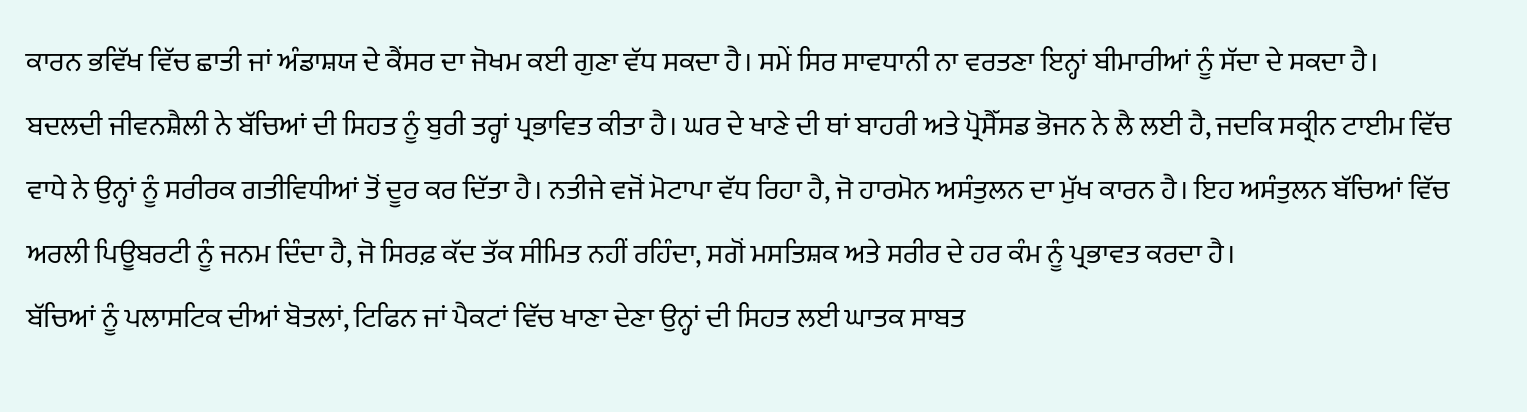ਕਾਰਨ ਭਵਿੱਖ ਵਿੱਚ ਛਾਤੀ ਜਾਂ ਅੰਡਾਸ਼ਯ ਦੇ ਕੈਂਸਰ ਦਾ ਜੋਖਮ ਕਈ ਗੁਣਾ ਵੱਧ ਸਕਦਾ ਹੈ। ਸਮੇਂ ਸਿਰ ਸਾਵਧਾਨੀ ਨਾ ਵਰਤਣਾ ਇਨ੍ਹਾਂ ਬੀਮਾਰੀਆਂ ਨੂੰ ਸੱਦਾ ਦੇ ਸਕਦਾ ਹੈ।
ਬਦਲਦੀ ਜੀਵਨਸ਼ੈਲੀ ਨੇ ਬੱਚਿਆਂ ਦੀ ਸਿਹਤ ਨੂੰ ਬੁਰੀ ਤਰ੍ਹਾਂ ਪ੍ਰਭਾਵਿਤ ਕੀਤਾ ਹੈ। ਘਰ ਦੇ ਖਾਣੇ ਦੀ ਥਾਂ ਬਾਹਰੀ ਅਤੇ ਪ੍ਰੋਸੈੱਸਡ ਭੋਜਨ ਨੇ ਲੈ ਲਈ ਹੈ, ਜਦਕਿ ਸਕ੍ਰੀਨ ਟਾਈਮ ਵਿੱਚ ਵਾਧੇ ਨੇ ਉਨ੍ਹਾਂ ਨੂੰ ਸਰੀਰਕ ਗਤੀਵਿਧੀਆਂ ਤੋਂ ਦੂਰ ਕਰ ਦਿੱਤਾ ਹੈ। ਨਤੀਜੇ ਵਜੋਂ ਮੋਟਾਪਾ ਵੱਧ ਰਿਹਾ ਹੈ, ਜੋ ਹਾਰਮੋਨ ਅਸੰਤੁਲਨ ਦਾ ਮੁੱਖ ਕਾਰਨ ਹੈ। ਇਹ ਅਸੰਤੁਲਨ ਬੱਚਿਆਂ ਵਿੱਚ ਅਰਲੀ ਪਿਊਬਰਟੀ ਨੂੰ ਜਨਮ ਦਿੰਦਾ ਹੈ, ਜੋ ਸਿਰਫ਼ ਕੱਦ ਤੱਕ ਸੀਮਿਤ ਨਹੀਂ ਰਹਿੰਦਾ, ਸਗੋਂ ਮਸਤਿਸ਼ਕ ਅਤੇ ਸਰੀਰ ਦੇ ਹਰ ਕੰਮ ਨੂੰ ਪ੍ਰਭਾਵਤ ਕਰਦਾ ਹੈ।
ਬੱਚਿਆਂ ਨੂੰ ਪਲਾਸਟਿਕ ਦੀਆਂ ਬੋਤਲਾਂ, ਟਿਫਿਨ ਜਾਂ ਪੈਕਟਾਂ ਵਿੱਚ ਖਾਣਾ ਦੇਣਾ ਉਨ੍ਹਾਂ ਦੀ ਸਿਹਤ ਲਈ ਘਾਤਕ ਸਾਬਤ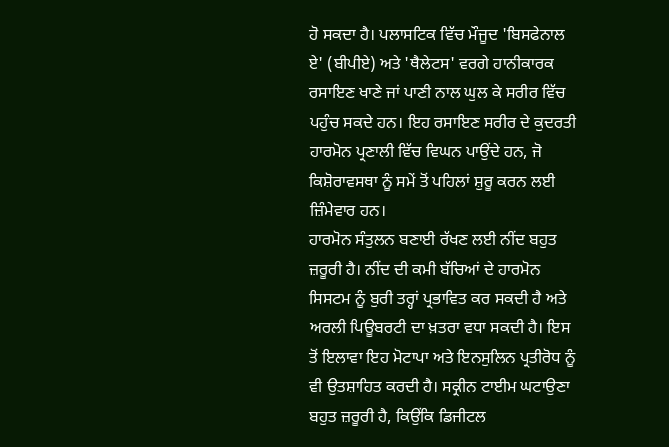ਹੋ ਸਕਦਾ ਹੈ। ਪਲਾਸਟਿਕ ਵਿੱਚ ਮੌਜੂਦ 'ਬਿਸਫੇਨਾਲ ਏ' (ਬੀਪੀਏ) ਅਤੇ 'ਥੈਲੇਟਸ' ਵਰਗੇ ਹਾਨੀਕਾਰਕ ਰਸਾਇਣ ਖਾਣੇ ਜਾਂ ਪਾਣੀ ਨਾਲ ਘੁਲ ਕੇ ਸਰੀਰ ਵਿੱਚ ਪਹੁੰਚ ਸਕਦੇ ਹਨ। ਇਹ ਰਸਾਇਣ ਸਰੀਰ ਦੇ ਕੁਦਰਤੀ ਹਾਰਮੋਨ ਪ੍ਰਣਾਲੀ ਵਿੱਚ ਵਿਘਨ ਪਾਉਂਦੇ ਹਨ, ਜੋ ਕਿਸ਼ੋਰਾਵਸਥਾ ਨੂੰ ਸਮੇਂ ਤੋਂ ਪਹਿਲਾਂ ਸ਼ੁਰੂ ਕਰਨ ਲਈ ਜ਼ਿੰਮੇਵਾਰ ਹਨ।
ਹਾਰਮੋਨ ਸੰਤੁਲਨ ਬਣਾਈ ਰੱਖਣ ਲਈ ਨੀਂਦ ਬਹੁਤ ਜ਼ਰੂਰੀ ਹੈ। ਨੀਂਦ ਦੀ ਕਮੀ ਬੱਚਿਆਂ ਦੇ ਹਾਰਮੋਨ ਸਿਸਟਮ ਨੂੰ ਬੁਰੀ ਤਰ੍ਹਾਂ ਪ੍ਰਭਾਵਿਤ ਕਰ ਸਕਦੀ ਹੈ ਅਤੇ ਅਰਲੀ ਪਿਊਬਰਟੀ ਦਾ ਖ਼ਤਰਾ ਵਧਾ ਸਕਦੀ ਹੈ। ਇਸ ਤੋਂ ਇਲਾਵਾ ਇਹ ਮੋਟਾਪਾ ਅਤੇ ਇਨਸੁਲਿਨ ਪ੍ਰਤੀਰੋਧ ਨੂੰ ਵੀ ਉਤਸ਼ਾਹਿਤ ਕਰਦੀ ਹੈ। ਸਕ੍ਰੀਨ ਟਾਈਮ ਘਟਾਉਣਾ ਬਹੁਤ ਜ਼ਰੂਰੀ ਹੈ, ਕਿਉਂਕਿ ਡਿਜੀਟਲ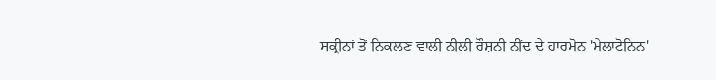ਸਕ੍ਰੀਨਾਂ ਤੋਂ ਨਿਕਲਣ ਵਾਲੀ ਨੀਲੀ ਰੌਸ਼ਨੀ ਨੀਂਦ ਦੇ ਹਾਰਮੋਨ 'ਮੇਲਾਟੋਨਿਨ'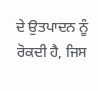ਦੇ ਉਤਪਾਦਨ ਨੂੰ ਰੋਕਦੀ ਹੈ, ਜਿਸ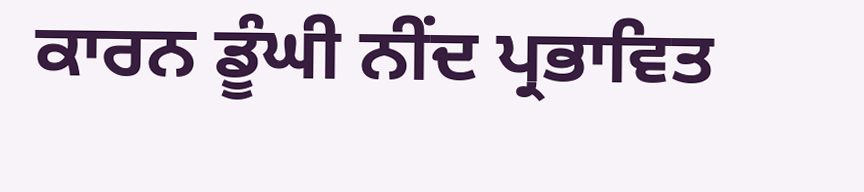ਕਾਰਨ ਡੂੰਘੀ ਨੀਂਦ ਪ੍ਰਭਾਵਿਤ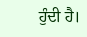ਹੁੰਦੀ ਹੈ।